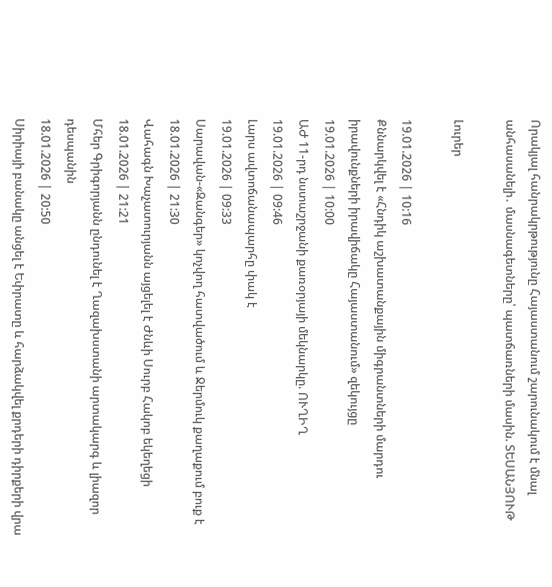Որակյալ հանրակրթությունը Հայաստանում շարունակում է մնալ անհասանելի․ մասնագետները՝ պատճառների մասին. ՏԵՍԱՆՅՈՒԹ

Լուրեր

19.01.2026 | 10:16
Քննարկվել է «Հնդիկ աշխատանքային միգրանտների մարդու իրավունքների իրավիճակը Հայաստանում» զեկույցը
19.01.2026 | 10:00
ԱԺ 11-րդ նստաշրջանի քառօրյայի մեկնարկը. ՈՒՂԻՂ
19.01.2026 | 09:46
Լարս ավտոճանապարհը փակ է
19.01.2026 | 09:33
Սարավան-«Զանգեր» կոչվող հատվածում և Ջերմուկ քաղաքում բուք է
18.01.2026 | 21:30
Վահագն Խաչատուրյանն այցելել է Ժնևի Սուրբ Հակոբ եկեղեցի
18.01.2026 | 21:21
Մհեր Գրիգորյանն ընդունել է Ղազախստանի արտակարգ և լիազոր դեսպանին
18.01.2026 | 20:50
Սիրիայի բանակը անցել է Եփրատը և հարձակվել քրդերի դիրքերի վրա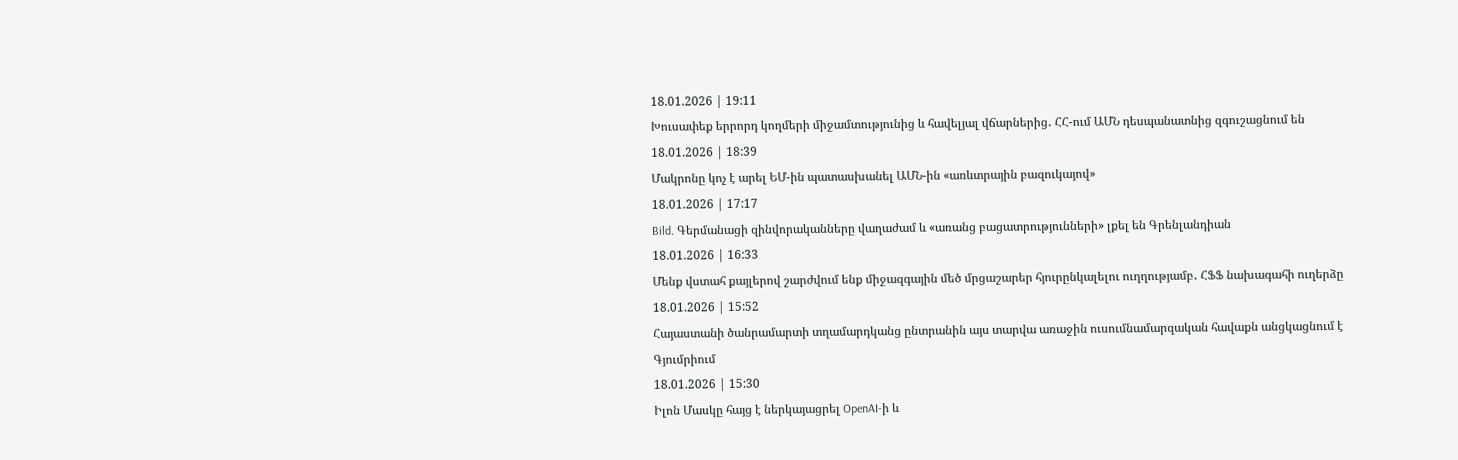18.01.2026 | 19:11
Խուսափեք երրորդ կողմերի միջամտությունից և հավելյալ վճարներից․ ՀՀ-ում ԱՄՆ դեսպանատնից զգուշացնում են
18.01.2026 | 18:39
Մակրոնը կոչ է արել ԵՄ-ին պատասխանել ԱՄՆ-ին «առևտրային բազուկայով»
18.01.2026 | 17:17
Bild. Գերմանացի զինվորականները վաղաժամ և «առանց բացատրությունների» լքել են Գրենլանդիան
18.01.2026 | 16:33
Մենք վստահ քայլերով շարժվում ենք միջազգային մեծ մրցաշարեր հյուրընկալելու ուղղությամբ․ ՀՖՖ նախագահի ուղերձը
18.01.2026 | 15:52
Հայաստանի ծանրամարտի տղամարդկանց ընտրանին այս տարվա առաջին ուսումնամարզական հավաքն անցկացնում է Գյումրիում
18.01.2026 | 15:30
Իլոն Մասկը հայց է ներկայացրել OpenAI-ի և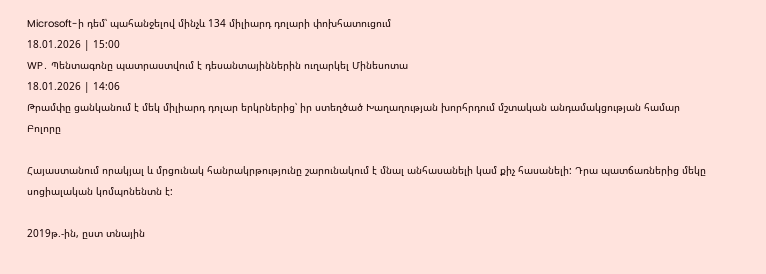Microsoft-ի դեմ՝ պահանջելով մինչև 134 միլիարդ դոլարի փոխհատուցում
18.01.2026 | 15:00
WP․ Պենտագոնը պատրաստվում է դեսանտայիններին ուղարկել Մինեսոտա
18.01.2026 | 14:06
Թրամփը ցանկանում է մեկ միլիարդ դոլար երկրներից՝ իր ստեղծած Խաղաղության խորհրդում մշտական անդամակցության համար
Բոլորը

Հայաստանում որակյալ և մրցունակ հանրակրթությունը շարունակում է մնալ անհասանելի կամ քիչ հասանելի: Դրա պատճառներից մեկը սոցիալական կոմպոնենտն է:

2019թ.-ին, ըստ տնային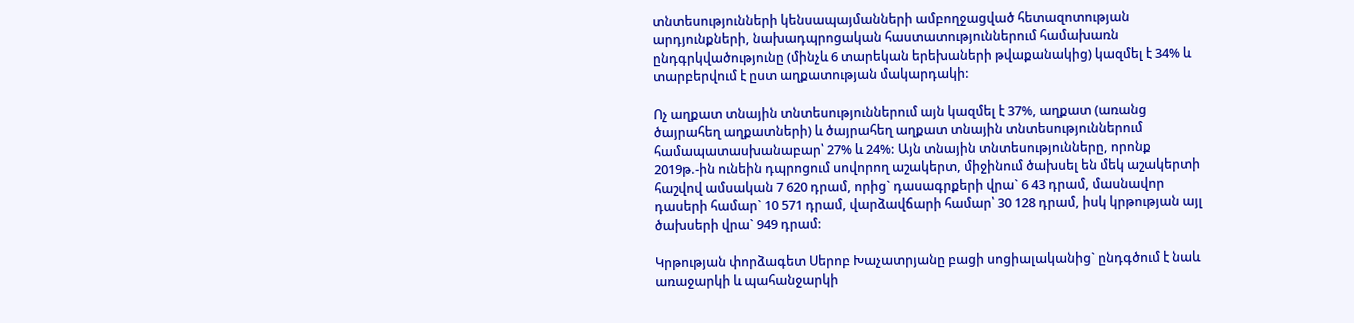տնտեսությունների կենսապայմանների ամբողջացված հետազոտության արդյունքների, նախադպրոցական հաստատություններում համախառն ընդգրկվածությունը (մինչև 6 տարեկան երեխաների թվաքանակից) կազմել է 34% և տարբերվում է ըստ աղքատության մակարդակի:

Ոչ աղքատ տնային տնտեսություններում այն կազմել է 37%, աղքատ (առանց ծայրահեղ աղքատների) և ծայրահեղ աղքատ տնային տնտեսություններում համապատասխանաբար՝ 27% և 24%: Այն տնային տնտեսությունները, որոնք 2019թ.-ին ունեին դպրոցում սովորող աշակերտ, միջինում ծախսել են մեկ աշակերտի հաշվով ամսական 7 620 դրամ, որից` դասագրքերի վրա` 6 43 դրամ, մասնավոր դասերի համար` 10 571 դրամ, վարձավճարի համար՝ 30 128 դրամ, իսկ կրթության այլ ծախսերի վրա` 949 դրամ:

Կրթության փորձագետ Սերոբ Խաչատրյանը բացի սոցիալականից` ընդգծում է նաև առաջարկի և պահանջարկի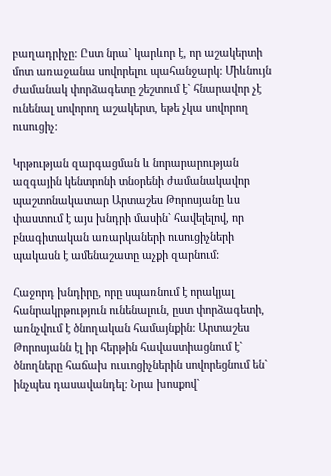բաղադրիչը: Ըստ նրա` կարևոր է, որ աշակերտի մոտ առաջանա սովորելու պահանջարկ: Միևնույն ժամանակ փորձագետը շեշտում է` հնարավոր չէ ունենալ սովորող աշակերտ, եթե չկա սովորող ուսուցիչ:

Կրթության զարգացման և նորարարության ազգային կենտրոնի տնօրենի ժամանակավոր պաշտոնակատար Արտաշես Թորոսյանը ևս փաստում է այս խնդրի մասին` հավելելով, որ բնագիտական առարկաների ուսուցիչների պակասն է ամենաշատը աչքի զարնում:

Հաջորդ խնդիրը, որը սպառնում է որակյալ հանրակրթություն ունենալուն, ըստ փորձագետի, առնչվում է ծնողական համայնքին: Արտաշես Թորոսյանն էլ իր հերթին հավաստիացնում է` ծնողները հաճախ ուսւոցիչներին սովորեցնում են` ինչպես դասավանդել: Նրա խոսքով`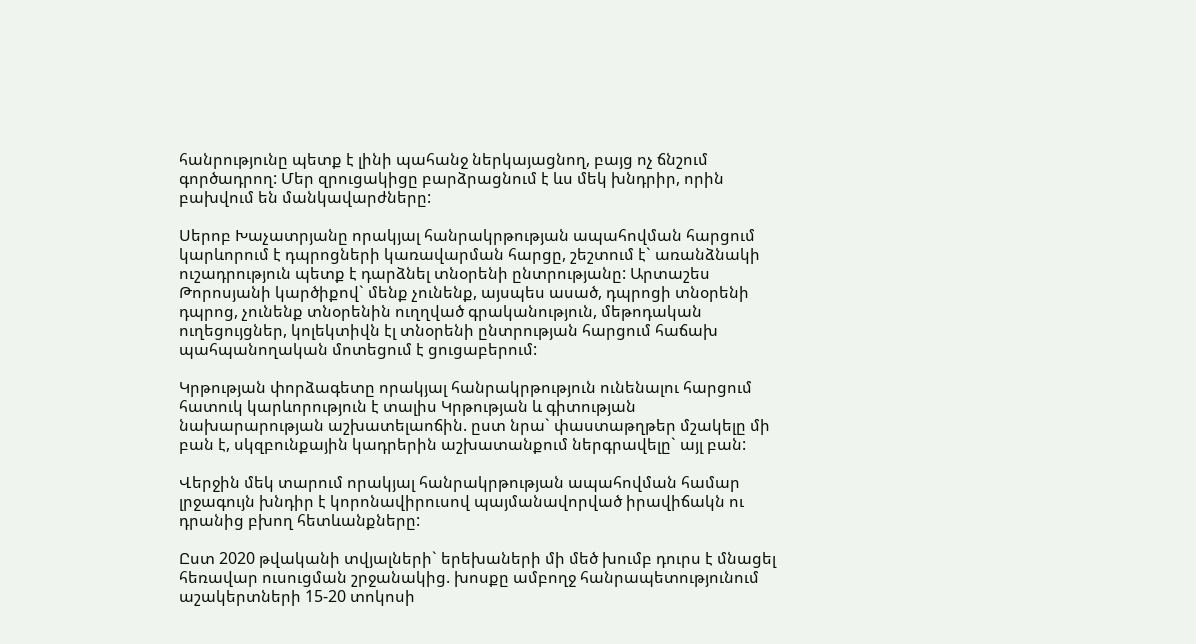հանրությունը պետք է լինի պահանջ ներկայացնող, բայց ոչ ճնշում գործադրող: Մեր զրուցակիցը բարձրացնում է ևս մեկ խնդրիր, որին բախվում են մանկավարժները:

Սերոբ Խաչատրյանը որակյալ հանրակրթության ապահովման հարցում կարևորում է դպրոցների կառավարման հարցը, շեշտում է` առանձնակի ուշադրություն պետք է դարձնել տնօրենի ընտրությանը: Արտաշես Թորոսյանի կարծիքով` մենք չունենք, այսպես ասած, դպրոցի տնօրենի դպրոց, չունենք տնօրենին ուղղված գրականություն, մեթոդական ուղեցույցներ, կոլեկտիվն էլ տնօրենի ընտրության հարցում հաճախ պահպանողական մոտեցում է ցուցաբերում:

Կրթության փորձագետը որակյալ հանրակրթություն ունենալու հարցում հատուկ կարևորություն է տալիս Կրթության և գիտության նախարարության աշխատելաոճին. ըստ նրա` փաստաթղթեր մշակելը մի բան է, սկզբունքային կադրերին աշխատանքում ներգրավելը` այլ բան:

Վերջին մեկ տարում որակյալ հանրակրթության ապահովման համար լրջագույն խնդիր է կորոնավիրուսով պայմանավորված իրավիճակն ու դրանից բխող հետևանքները:

Ըստ 2020 թվականի տվյալների` երեխաների մի մեծ խումբ դուրս է մնացել հեռավար ուսուցման շրջանակից. խոսքը ամբողջ հանրապետությունում աշակերտների 15-20 տոկոսի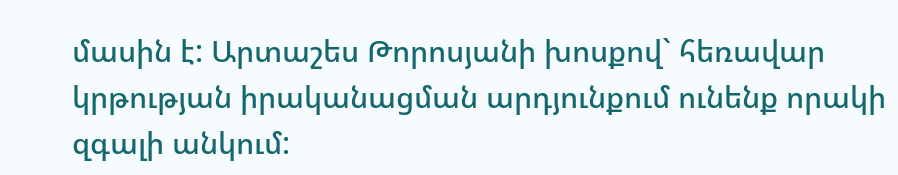մասին է: Արտաշես Թորոսյանի խոսքով` հեռավար կրթության իրականացման արդյունքում ունենք որակի զգալի անկում: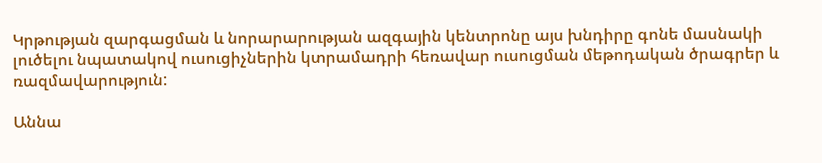Կրթության զարգացման և նորարարության ազգային կենտրոնը այս խնդիրը գոնե մասնակի լուծելու նպատակով ուսուցիչներին կտրամադրի հեռավար ուսուցման մեթոդական ծրագրեր և ռազմավարություն:

Աննա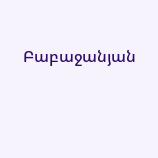Բաբաջանյան